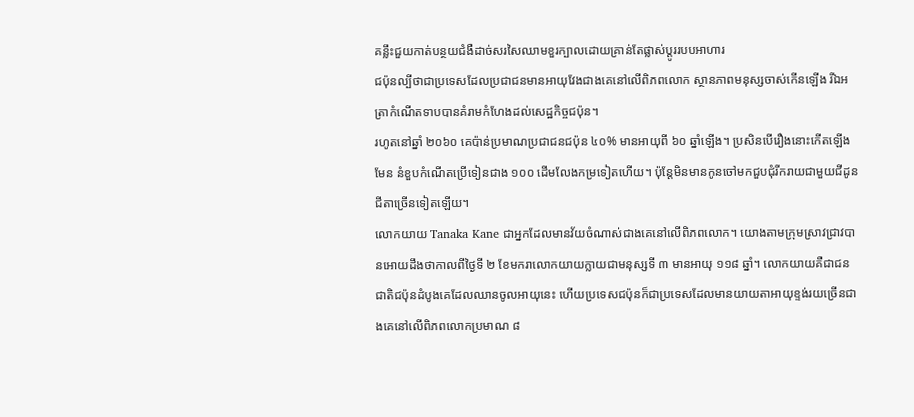គន្លឹះជួយកាត់បន្ថយជំងឺដាច់សរសៃឈាមខួរក្បាលដោយគ្រាន់តែផ្លាស់ប្តូររបបអាហារ
ជប៉ុនល្បីថាជាប្រទេសដែលប្រជាជនមានអាយុវែងជាងគេនៅលើពិភពលោក ស្ថានភាពមនុស្សចាស់កើនឡើង រីឯអត្រាកំណើតទាបបានគំរាមកំហែងដល់សេដ្ឋកិច្ចជប៉ុន។
រហូតនៅឆ្នាំ ២០៦០ គេប៉ាន់ប្រមាណប្រជាជនជប៉ុន ៤០% មានអាយុពី ៦០ ឆ្នាំឡើង។ ប្រសិនបើរឿងនោះកើតឡើងមែន នំខួបកំណើតប្រើទៀនជាង ១០០ ដើមលែងកម្រទៀតហើយ។ ប៉ុន្តែមិនមានកូនចៅមកជួបជុំរីករាយជាមួយជីដូនជីតាច្រើនទៀតឡើយ។
លោកយាយ Tanaka Kane ជាអ្នកដែលមានវ័យចំណាស់ជាងគេនៅលើពិភពលោក។ យោងតាមក្រុមស្រាវជ្រាវបានអោយដឹងថាកាលពីថ្ងៃទី ២ ខែមករាលោកយាយក្លាយជាមនុស្សទី ៣ មានអាយុ ១១៨ ឆ្នាំ។ លោកយាយគឺជាជនជាតិជប៉ុនដំបូងគេដែលឈានចូលអាយុនេះ ហើយប្រទេសជប៉ុនក៏ជាប្រទេសដែលមានយាយតាអាយុខ្ទង់រយច្រើនជាងគេនៅលើពិភពលោកប្រមាណ ៨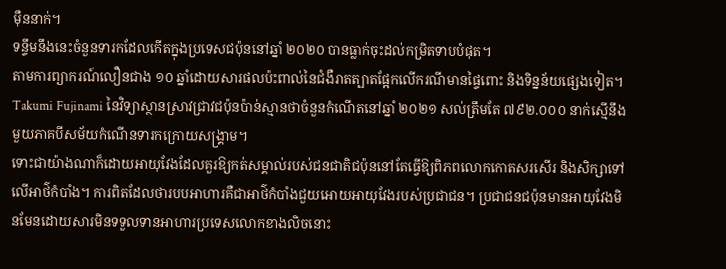ម៉ឺននាក់។
ទន្ទឹមនឹងនេះចំនួនទារកដែលកើតក្នុងប្រទេសជប៉ុននៅឆ្នាំ ២០២០ បានធ្លាក់ចុះដល់កម្រិតទាបបំផុត។
តាមការព្យាករណ៍លឿនជាង ១០ ឆ្នាំដោយសារផលប៉ះពាល់នៃជំងឺរាតត្បាតផ្អែកលើករណីមានផ្ទៃពោះ និងទិន្នន័យផ្សេងទៀត។ Takumi Fujinami នៃវិទ្យាស្ថានស្រាវជ្រាវជប៉ុនប៉ាន់ស្មានថាចំនួនកំណើតនៅឆ្នាំ ២០២១ សល់ត្រឹមតែ ៧៩២.០០០ នាក់ស្មើនឹងមួយភាគបីសម័យកំណើនទារកក្រោយសង្គ្រាម។
ទោះជាយ៉ាងណាក៏ដោយអាយុវែងដែលគួរឱ្យកត់សម្គាល់របស់ជនជាតិជប៉ុននៅតែធ្វើឱ្យពិភពលោកកោតសរសើរ និងសិក្សាទៅលើអាថ៌កំបាំង។ ការពិតដែលថារបបអាហារគឺជាអាថ៌កំបាំងជួយអោយអាយុវែងរបស់ប្រជាជន។ ប្រជាជនជប៉ុនមានអាយុវែងមិនមែនដោយសារមិនទទួលទានអាហារប្រទេសលោកខាងលិចនោះ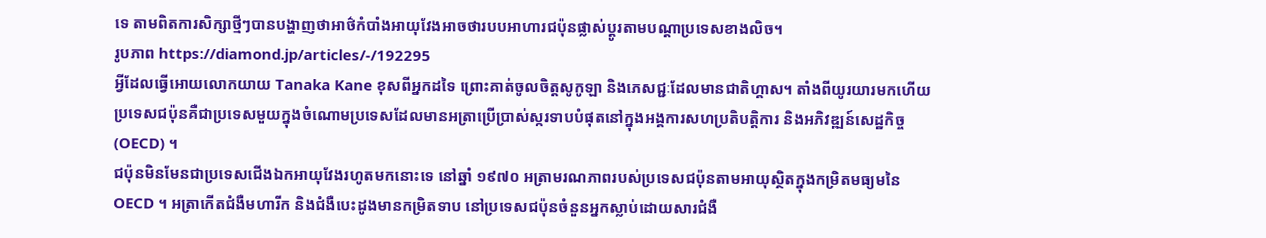ទេ តាមពិតការសិក្សាថ្មីៗបានបង្ហាញថាអាថ៌កំបាំងអាយុវែងអាចថារបបអាហារជប៉ុនផ្លាស់ប្តូរតាមបណ្តាប្រទេសខាងលិច។
រូបភាព https://diamond.jp/articles/-/192295
អ្វីដែលធ្វើអោយលោកយាយ Tanaka Kane ខុសពីអ្នកដទៃ ព្រោះគាត់ចូលចិត្តសូកូឡា និងភេសជ្ជៈដែលមានជាតិហ្គាស។ តាំងពីយូរយារមកហើយប្រទេសជប៉ុនគឺជាប្រទេសមួយក្នុងចំណោមប្រទេសដែលមានអត្រាប្រើប្រាស់ស្ករទាបបំផុតនៅក្នុងអង្គការសហប្រតិបត្តិការ និងអភិវឌ្ឍន៍សេដ្ឋកិច្ច (OECD) ។
ជប៉ុនមិនមែនជាប្រទេសជើងឯកអាយុវែងរហូតមកនោះទេ នៅឆ្នាំ ១៩៧០ អត្រាមរណភាពរបស់ប្រទេសជប៉ុនតាមអាយុស្ថិតក្នុងកម្រិតមធ្យមនៃ OECD ។ អត្រាកើតជំងឺមហារីក និងជំងឺបេះដូងមានកម្រិតទាប នៅប្រទេសជប៉ុនចំនួនអ្នកស្លាប់ដោយសារជំងឺ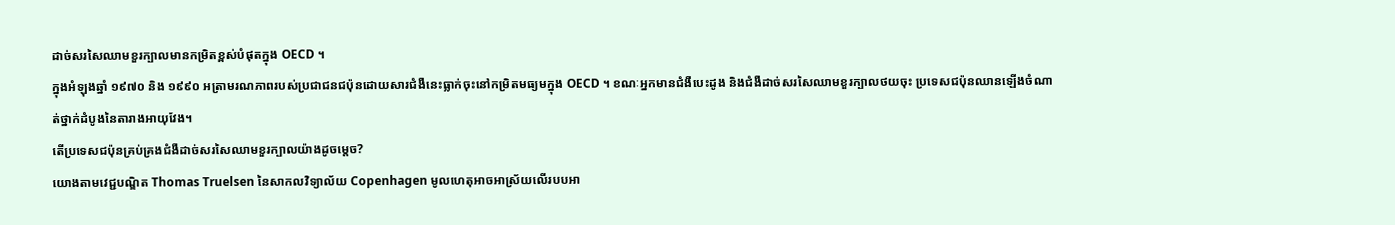ដាច់សរសៃឈាមខួរក្បាលមានកម្រិតខ្ពស់បំផុតក្នុង OECD ។
ក្នុងអំឡុងឆ្នាំ ១៩៧០ និង ១៩៩០ អត្រាមរណភាពរបស់ប្រជាជនជប៉ុនដោយសារជំងឺនេះធ្លាក់ចុះនៅកម្រិតមធ្យមក្នុង OECD ។ ខណៈអ្នកមានជំងឺបេះដូង និងជំងឺដាច់សរសៃឈាមខួរក្បាលថយចុះ ប្រទេសជប៉ុនឈានឡើងចំណាត់ថ្នាក់ដំបូងនៃតារាងអាយុវែង។
តើប្រទេសជប៉ុនគ្រប់គ្រងជំងឺដាច់សរសៃឈាមខួរក្បាលយ៉ាងដូចម្តេច?
យោងតាមវេជ្ជបណ្ឌិត Thomas Truelsen នៃសាកលវិទ្យាល័យ Copenhagen មូលហេតុអាចអាស្រ័យលើរបបអា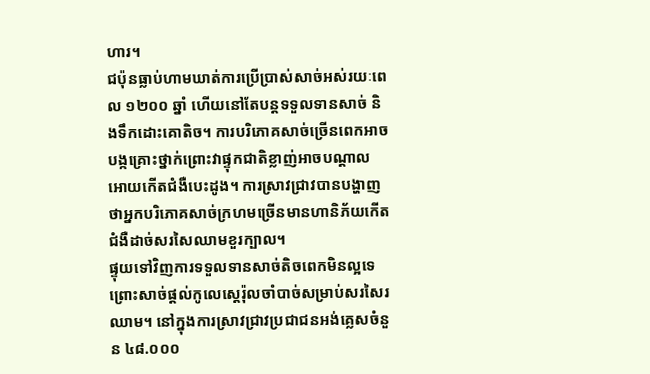ហារ។
ជប៉ុនធ្លាប់ហាមឃាត់ការប្រើប្រាស់សាច់អស់រយៈពេល ១២០០ ឆ្នាំ ហើយនៅតែបន្តទទួលទានសាច់ និងទឹកដោះគោតិច។ ការបរិភោគសាច់ច្រើនពេកអាចបង្កគ្រោះថ្នាក់ព្រោះវាផ្ទុកជាតិខ្លាញ់អាចបណ្តាលអោយកើតជំងឺបេះដូង។ ការស្រាវជ្រាវបានបង្ហាញថាអ្នកបរិភោគសាច់ក្រហមច្រើនមានហានិភ័យកើតជំងឺដាច់សរសៃឈាមខួរក្បាល។
ផ្ទុយទៅវិញការទទួលទានសាច់តិចពេកមិនល្អទេ ព្រោះសាច់ផ្តល់កូលេស្តេរ៉ុលចាំបាច់សម្រាប់សរសៃរឈាម។ នៅក្នុងការស្រាវជ្រាវប្រជាជនអង់គ្លេសចំនួន ៤៨.០០០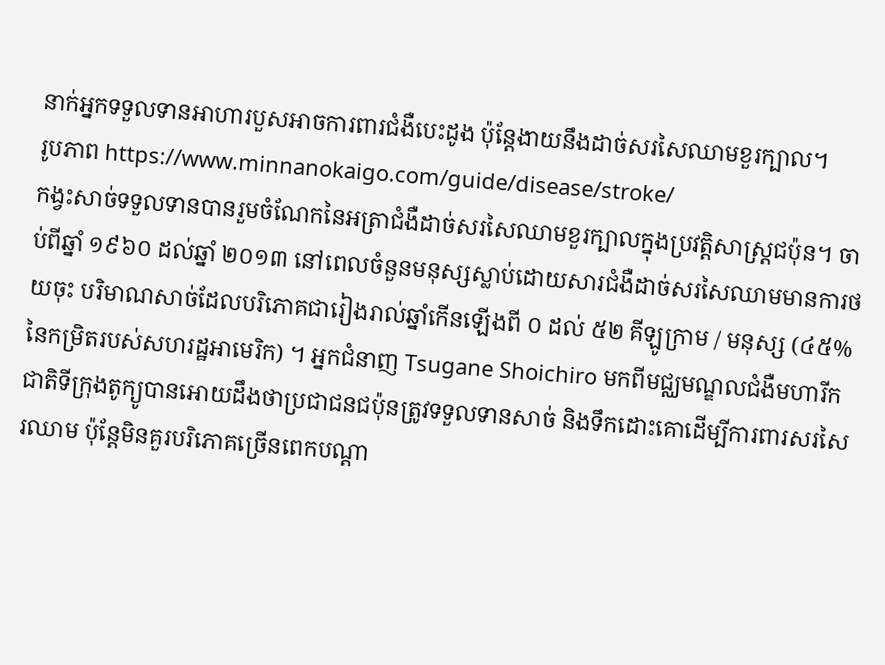នាក់អ្នកទទួលទានអាហារបួសអាចការពារជំងឺបេះដូង ប៉ុន្តែងាយនឹងដាច់សរសៃឈាមខួរក្បាល។
រូបភាព https://www.minnanokaigo.com/guide/disease/stroke/
កង្វះសាច់ទទួលទានបានរួមចំណែកនៃអត្រាជំងឺដាច់សរសៃឈាមខួរក្បាលក្នុងប្រវត្តិសាស្ត្រជប៉ុន។ ចាប់ពីឆ្នាំ ១៩៦០ ដល់ឆ្នាំ ២០១៣ នៅពេលចំនួនមនុស្សស្លាប់ដោយសារជំងឺដាច់សរសៃឈាមមានការថយចុះ បរិមាណសាច់ដែលបរិភោគជារៀងរាល់ឆ្នាំកើនឡើងពី ០ ដល់ ៥២ គីឡូក្រាម / មនុស្ស (៤៥% នៃកម្រិតរបស់សហរដ្ឋអាមេរិក) ។ អ្នកជំនាញ Tsugane Shoichiro មកពីមជ្ឈមណ្ឌលជំងឺមហារីកជាតិទីក្រុងតូក្យូបានអោយដឹងថាប្រជាជនជប៉ុនត្រូវទទួលទានសាច់ និងទឹកដោះគោដើម្បីការពារសរសៃរឈាម ប៉ុន្តែមិនគួរបរិភោគច្រើនពេកបណ្តា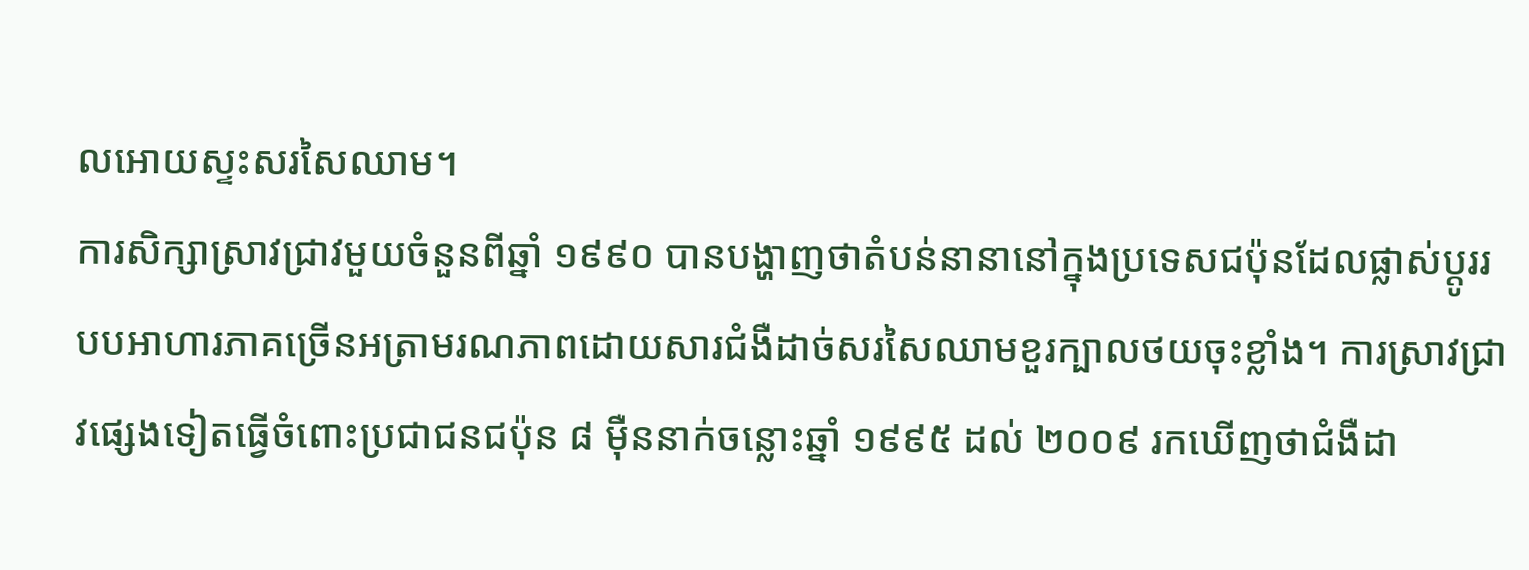លអោយស្ទះសរសៃឈាម។
ការសិក្សាស្រាវជ្រាវមួយចំនួនពីឆ្នាំ ១៩៩០ បានបង្ហាញថាតំបន់នានានៅក្នុងប្រទេសជប៉ុនដែលផ្លាស់ប្តូររបបអាហារភាគច្រើនអត្រាមរណភាពដោយសារជំងឺដាច់សរសៃឈាមខួរក្បាលថយចុះខ្លាំង។ ការស្រាវជ្រាវផ្សេងទៀតធ្វើចំពោះប្រជាជនជប៉ុន ៨ ម៉ឺននាក់ចន្លោះឆ្នាំ ១៩៩៥ ដល់ ២០០៩ រកឃើញថាជំងឺដា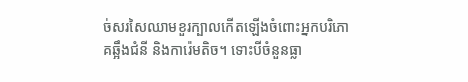ច់សរសៃឈាមខួរក្បាលកើតឡើងចំពោះអ្នកបរិភោគឆ្អឹងជំនី និងការ៉េមតិច។ ទោះបីចំនួនធ្លា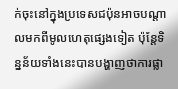ក់ចុះនៅក្នុងប្រទេសជប៉ុនអាចបណ្តាលមកពីមូលហេតុផ្សេងទៀត ប៉ុន្តែទិន្នន័យទាំងនេះបានបង្ហាញថាការផ្លា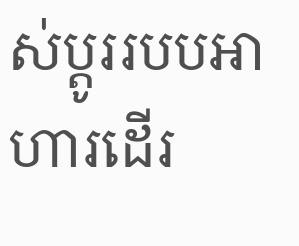ស់ប្តូររបបអាហារដើរ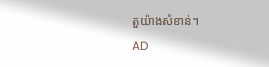តួយ៉ាងសំខាន់។
AD